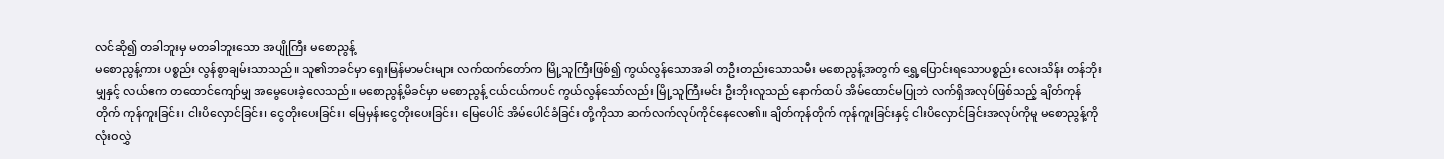လင်ဆို၍ တခါဘူးမှ မတခါဘူးသော အပျိုကြီး မစောညွန့်
မစောညွန့်ကား ပစ္စည်း လွန်စွာချမ်းသာသည်။ သူ၏ဘခင်မှာ ရှေးမြန်မာမင်းများ လက်ထက်တော်က မြို့သူကြီးဖြစ်၍ ကွယ်လွန်သောအခါ တဦးတည်းသောသမီး မစောညွန့်အတွက် ရွှေ့ပြောင်းရသောပစ္စည်း လေးသိန်း တန်ဘိုးမျှနှင့် လယ်ဧက တထောင်ကျော်မျှ အမွေပေးခဲ့လေသည်။ မစောညွန့်မိခင်မှာ မစောညွန့် ငယ်ငယ်ကပင် ကွယ်လွန်သော်လည်း မြို့သူကြီးမင်း ဦးဘိုးလူသည် နောက်ထပ် အိမ်ထောင်မပြုဘဲ လက်ရှိအလုပ်ဖြစ်သည့် ချိတ်ကုန်တိုက် ကုန်ကူးခြင်း၊ ငါးပိလှောင်ခြင်း၊ ငွေတိုးပေးခြင်း၊ မြေမှန်းငွေတိုးပေးခြင်း၊ မြေပေါင် အိမ်ပေါင်ခံခြင်း တို့ကိုသာ ဆက်လက်လုပ်ကိုင်နေလေ၏။ ချိတ်ကုန်တိုက် ကုန်ကူးခြင်းနှင့် ငါးပိလှောင်ခြင်းအလုပ်ကိုမူ မစောညွန့်ကို လုံးဝလွှဲ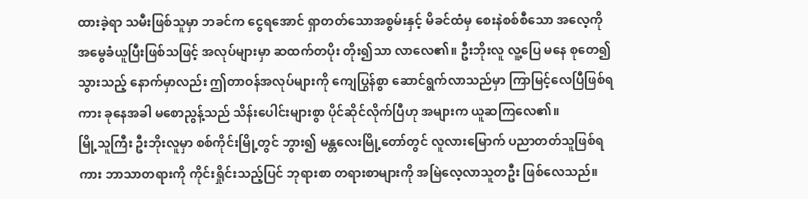ထားခဲ့ရာ သမီးဖြစ်သူမှာ ဘခင်က ငွေရအောင် ရှာတတ်သောအစွမ်းနှင့် မိခင်ထံမှ စေးနဲစစ်စီသော အလေ့ကို အမွေခံယူပြီးဖြစ်သဖြင့် အလုပ်များမှာ ဆထက်တပိုး တိုး၍သာ လာလေ၏။ ဦးဘိုးလူ လူ့ပြေ မနေ စုတေ၍သွားသည့် နောက်မှာလည်း ဤတာဝန်အလုပ်များကို ကျေပြွန်စွာ ဆောင်ရွက်လာသည်မှာ ကြာမြင့်လေပြီဖြစ်ရကား ခုနေအခါ မစောညွန့်သည် သိန်းပေါင်းများစွာ ပိုင်ဆိုင်လိုက်ပြီဟု အများက ယူဆကြလေ၏။
မြို့သူကြီး ဦးဘိုးလူမှာ စစ်ကိုင်းမြို့တွင် ဘွား၍ မန္တလေးမြို့တော်တွင် လူလားမြောက် ပညာတတ်သူဖြစ်ရကား ဘာသာတရားကို ကိုင်းရှိုင်းသည့်ပြင် ဘုရားစာ တရားစာများကို အမြဲလေ့လာသူတဦး ဖြစ်လေသည်။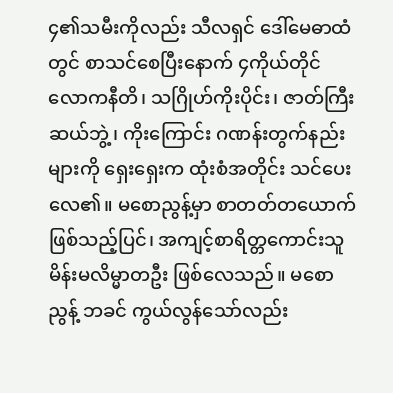၄၏သမီးကိုလည်း သီလရှင် ဒေါ်မေဓာထံတွင် စာသင်စေပြီးနောက် ၄ကိုယ်တိုင် လောကနီတိ၊ သဂြိုဟ်ကိုးပိုင်း၊ ဇာတ်ကြီးဆယ်ဘွဲ့၊ ကိုးကြောင်း ဂဏန်းတွက်နည်းများကို ရှေးရှေးက ထုံးစံအတိုင်း သင်ပေးလေ၏။ မစောညွန့်မှာ စာတတ်တယောက် ဖြစ်သည့်ပြင်၊ အကျင့်စာရိတ္တကောင်းသူ မိန်းမလိမ္မာတဦး ဖြစ်လေသည်။ မစောညွန့် ဘခင် ကွယ်လွန်သော်လည်း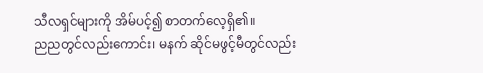သီလရှင်များကို အိမ်ပင့်၍ စာတက်လေ့ရှိ၏။
ညညတွင်လည်းကောင်း၊ မနက် ဆိုင်မဖွင့်မီတွင်လည်း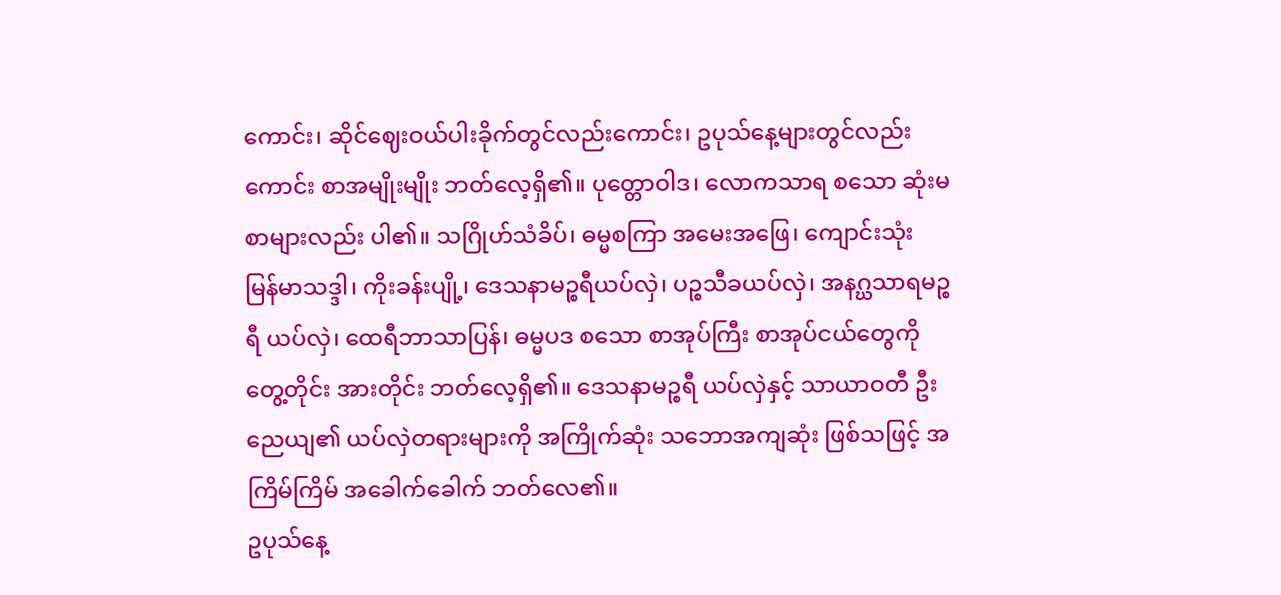ကောင်း၊ ဆိုင်ဈေးဝယ်ပါးခိုက်တွင်လည်းကောင်း၊ ဥပုသ်နေ့များတွင်လည်းကောင်း စာအမျိုးမျိုး ဘတ်လေ့ရှိ၏။ ပုတ္တောဝါဒ၊ လောကသာရ စသော ဆုံးမစာများလည်း ပါ၏။ သဂြိုဟ်သံခိပ်၊ ဓမ္မစကြာ အမေးအဖြေ၊ ကျောင်းသုံး မြန်မာသဒ္ဒါ၊ ကိုးခန်းပျို့၊ ဒေသနာမဉ္စရီယပ်လှဲ၊ ပဉ္စသီခယပ်လှဲ၊ အနဂ္ဃသာရမဉ္စရီ ယပ်လှဲ၊ ထေရီဘာသာပြန်၊ ဓမ္မပဒ စသော စာအုပ်ကြီး စာအုပ်ငယ်တွေကို တွေ့တိုင်း အားတိုင်း ဘတ်လေ့ရှိ၏။ ဒေသနာမဉ္စရီ ယပ်လှဲနှင့် သာယာဝတီ ဦးညေယျ၏ ယပ်လှဲတရားများကို အကြိုက်ဆုံး သဘောအကျဆုံး ဖြစ်သဖြင့် အကြိမ်ကြိမ် အခေါက်ခေါက် ဘတ်လေ၏။
ဥပုသ်နေ့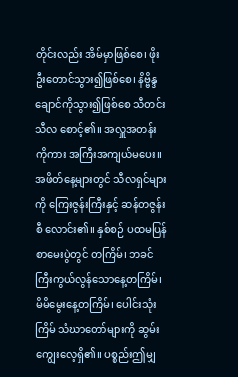တိုင်းလည်း အိမ်မှာဖြစ်စေ၊ ဖိုးဦးတောင်သွား၍ဖြစ်စေ၊ နိဗ္ဗိန္ဒချောင်ကိုသွား၍ဖြစ်စေ သီတင်းသီလ စောင့်၏။ အလှူအတန်းကိုကား အကြီးအကျယ်မပေး။ အဖိတ်နေ့များတွင် သီလရှင်များကို ကြေးဇွန်းကြီးနှင့် ဆန်တဇွန်းစီ လောင်း၏။ နှစ်စဉ် ပထမပြန် စာမေးပွဲတွင် တကြိမ်၊ ဘခင်ကြီးကွယ်လွန်သောနေ့တကြိမ်၊ မိမိမွေးနေ့တကြိမ်၊ ပေါင်းသုံးကြိမ် သံဃာတော်များကို ဆွမ်းကျွေးလေ့ရှိ၏။ ပစ္စည်းဤမျှ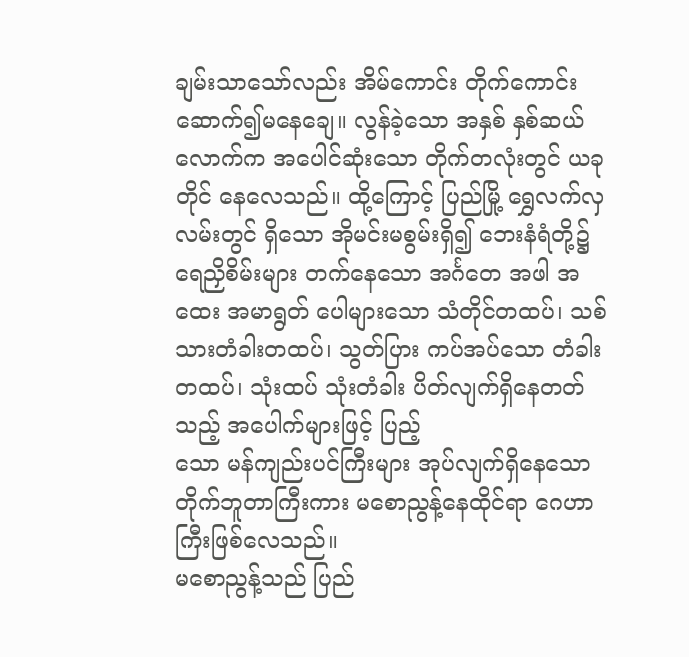ချမ်းသာသော်လည်း အိမ်ကောင်း တိုက်ကောင်း ဆောက်၍မနေချေ။ လွန်ခဲ့သော အနှစ် နှစ်ဆယ်လောက်က အပေါင်ဆုံးသော တိုက်တလုံးတွင် ယခုတိုင် နေလေသည်။ ထို့ကြောင့် ပြည်မြို့ ရွှေလက်လှလမ်းတွင် ရှိသော အိုမင်းမစွမ်းရှိ၍ ဘေးနံရံတို့၌ ရေညှိစိမ်းများ တက်နေသော အင်္ဂတေ အဖါ အထေး အမာရွတ် ပေါများသော သံတိုင်တထပ်၊ သစ်သားတံခါးတထပ်၊ သွတ်ပြား ကပ်အပ်သော တံခါးတထပ်၊ သုံးထပ် သုံးတံခါး ပိတ်လျက်ရှိနေတတ်သည့် အပေါက်များဖြင့် ပြည့်
သော မန်ကျည်းပင်ကြီးများ အုပ်လျက်ရှိနေသော တိုက်ဘူတာကြီးကား မစောညွန့်နေထိုင်ရာ ဂေဟာကြီးဖြစ်လေသည်။
မစောညွန့်သည် ပြည်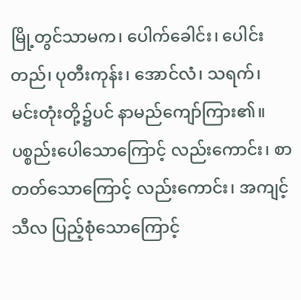မြို့တွင်သာမက၊ ပေါက်ခေါင်း၊ ပေါင်းတည်၊ ပုတီးကုန်း၊ အောင်လံ၊ သရက်၊ မင်းတုံးတို့၌ပင် နာမည်ကျော်ကြား၏။ ပစ္စည်းပေါသောကြောင့် လည်းကောင်း၊ စာတတ်သောကြောင့် လည်းကောင်း၊ အကျင့်သီလ ပြည့်စုံသောကြောင့်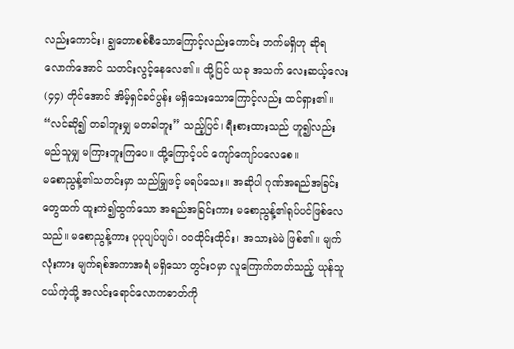လည်းကောင်း၊ ချွတောစစ်စီသောကြောင့်လည်းကောင်း ဘက်မရှိဟု ဆိုရလောက်အောင် သတင်းလွင့်နေလေ၏။ ထို့ပြင် ယခု အသက် လေးဆယ့်လေး(၄၄) တိုင်အောင် အိမ့်ရှင်ခင်ပွန်း မရှိသေးသောကြောင့်လည်း ထင်ရှား၏။ “လင်ဆို၍ တခါဘူးမျှ မတခါဘူး” သည့်ပြင်၊ ရီးစားထားသည် ဟူ၍လည်း မည်သူမျှ မကြားဘူးကြပေ။ ထို့ကြောင့်ပင် ကျော်ကျော်ပလေစေ။
မစောညွန့်၏သတင်းမှာ သည်မျြှဖင့် မရပ်သေး။ အဆိုပါ ဂုဏ်အရည်အခြင်းတွေထက် ထူးကဲ၍ထွက်သော အရည်အခြင်းကား မစောညွန့်၏ရုပ်ပင်ဖြစ်လေသည်။ မစောညွန့်ကား ပုပုပျပ်ပျပ်၊ ဝဝထိုင်းထိုင်း၊ အသားမဲမဲ ဖြစ်၏။ မျက်လုံးကား မျက်ရစ်အကာအရံ မရှိသော တွင်းဝမှာ လူကြောက်တတ်သည့် ယုန်သူငယ်ကဲ့သို့ အလင်းရောင်လောကဓာတ်ကို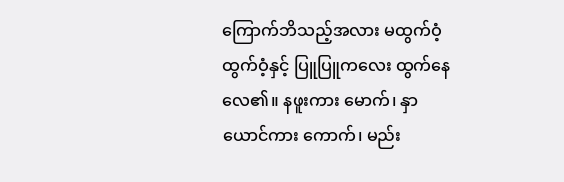ကြောက်ဘိသည့်အလား မထွက်ဝံ့ ထွက်ဝံ့နှင့် ပြူပြူကလေး ထွက်နေလေ၏။ နဖူးကား မောက်၊ နှာယောင်ကား ကောက်၊ မည်း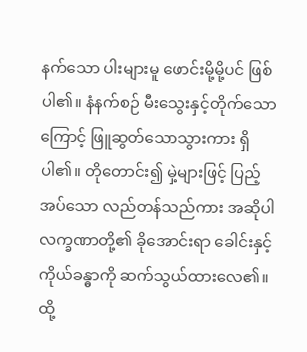နက်သော ပါးများမူ ဖောင်းမို့မို့ပင် ဖြစ်ပါ၏။ နံနက်စဉ် မီးသွေးနှင့်တိုက်သောကြောင့် ဖြူဆွတ်သောသွားကား ရှိပါ၏။ တိုတောင်း၍ မှဲ့များဖြင့် ပြည့်အပ်သော လည်တန်သည်ကား အဆိုပါ လက္ခဏာတို့၏ ခိုအောင်းရာ ခေါင်းနှင့် ကိုယ်ခန္ဓာကို ဆက်သွယ်ထားလေ၏။ ထို့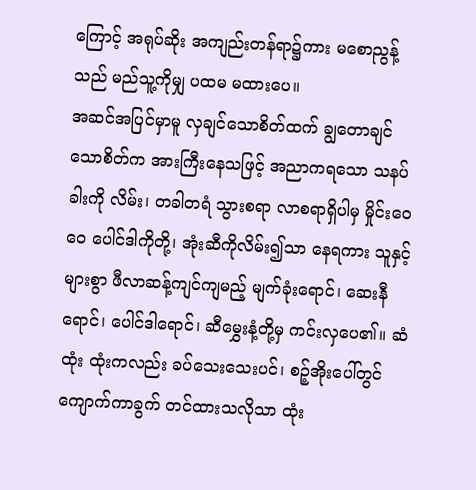ကြောင့် အရုပ်ဆိုး အကျည်းတန်ရာ၌ကား မစောညွန့်သည် မည်သူ့ကိုမျှ ပထမ မထားပေ။
အဆင်အပြင်မှာမူ လှချင်သောစိတ်ထက် ချွတောချင်သောစိတ်က အားကြီးနေသဖြင့် အညာကရသော သနပ်ခါးကို လိမ်း၊ တခါတရံ သွားစရာ လာစရာရှိပါမှ မှိုင်းဝေဝေ ပေါင်ဒါကိုတို့၊ အုံးဆီကိုလိမ်း၍သာ နေရကား သူနှင့် များစွာ ဖီလာဆန့်ကျင်ကျမည့် မျက်ခုံးရောင်၊ ဆေးနီရောင်၊ ပေါင်ဒါရောင်၊ ဆီမွှေးနံ့တို့မှ ကင်းလှပေ၏။ ဆံထုံး ထုံးကလည်း ခပ်သေးသေးပင်၊ စဉ့်အိုးပေါ်တွင် ကျောက်ကာခွက် တင်ထားသလိုသာ ထုံး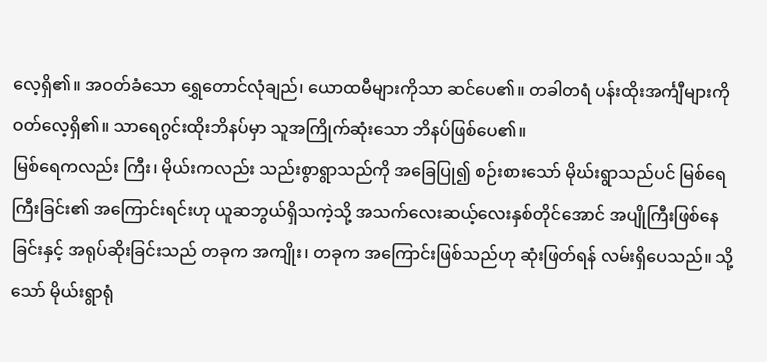လေ့ရှိ၏။ အဝတ်ခံသော ရွှေတောင်လုံချည်၊ ယောထမီများကိုသာ ဆင်ပေ၏။ တခါတရံ ပန်းထိုးအင်္ကျီများကို ဝတ်လေ့ရှိ၏။ သာရေဂွင်းထိုးဘိနပ်မှာ သူအကြိုက်ဆုံးသော ဘိနပ်ဖြစ်ပေ၏။
မြစ်ရေကလည်း ကြီး၊ မိုယ်းကလည်း သည်းစွာရွာသည်ကို အခြေပြု၍ စဉ်းစားသော် မိုဃ်းရွာသည်ပင် မြစ်ရေကြီးခြင်း၏ အကြောင်းရင်းဟု ယူဆဘွယ်ရှိသကဲ့သို့ အသက်လေးဆယ့်လေးနှစ်တိုင်အောင် အပျိုကြီးဖြစ်နေခြင်းနှင့် အရုပ်ဆိုးခြင်းသည် တခုက အကျိုး၊ တခုက အကြောင်းဖြစ်သည်ဟု ဆုံးဖြတ်ရန် လမ်းရှိပေသည်။ သို့သော် မိုယ်းရွာရုံ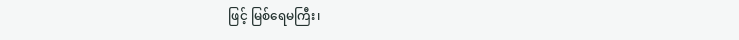ဖြင့် မြစ်ရေမကြီး၊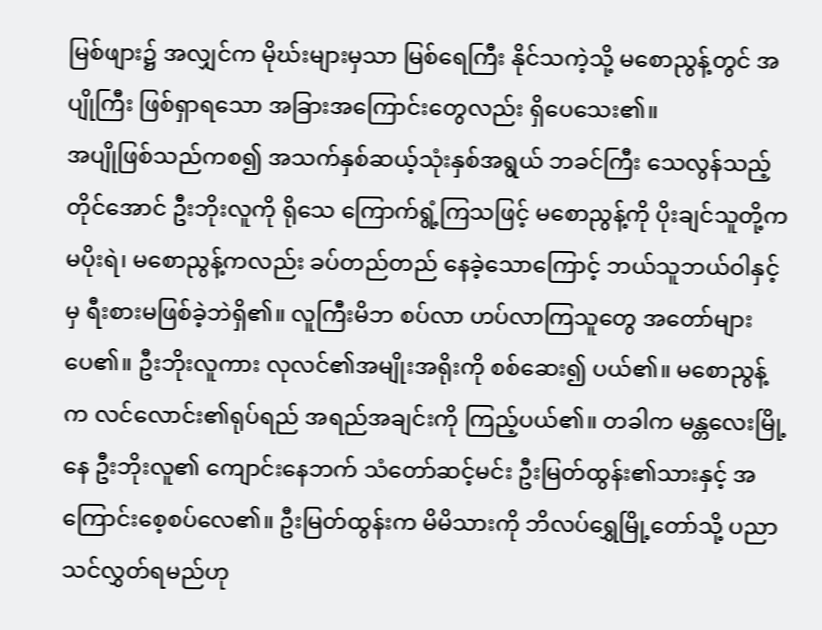မြစ်ဖျား၌ အလျှင်က မိုဃ်းများမှသာ မြစ်ရေကြီး နိုင်သကဲ့သို့ မစောညွန့်တွင် အပျိုကြီး ဖြစ်ရှာရသော အခြားအကြောင်းတွေလည်း ရှိပေသေး၏။
အပျိုဖြစ်သည်ကစ၍ အသက်နှစ်ဆယ့်သုံးနှစ်အရွယ် ဘခင်ကြီး သေလွန်သည့်တိုင်အောင် ဦးဘိုးလူကို ရိုသေ ကြောက်ရွံ့ကြသဖြင့် မစောညွန့်ကို ပိုးချင်သူတို့က မပိုးရဲ၊ မစောညွန့်ကလည်း ခပ်တည်တည် နေခဲ့သောကြောင့် ဘယ်သူဘယ်ဝါနှင့်မှ ရီးစားမဖြစ်ခဲ့ဘဲရှိ၏။ လူကြီးမိဘ စပ်လာ ဟပ်လာကြသူတွေ အတော်များပေ၏။ ဦးဘိုးလူကား လုလင်၏အမျိုးအရိုးကို စစ်ဆေး၍ ပယ်၏။ မစောညွန့်က လင်လောင်း၏ရုပ်ရည် အရည်အချင်းကို ကြည့်ပယ်၏။ တခါက မန္တလေးမြို့နေ ဦးဘိုးလူ၏ ကျောင်းနေဘက် သံတော်ဆင့်မင်း ဦးမြတ်ထွန်း၏သားနှင့် အကြောင်းစေ့စပ်လေ၏။ ဦးမြတ်ထွန်းက မိမိသားကို ဘိလပ်ရွှေမြို့တော်သို့ ပညာသင်လွှတ်ရမည်ဟု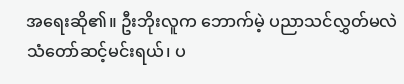အရေးဆို၏။ ဦးဘိုးလူက ဘောက်မဲ့ ပညာသင်လွှတ်မလဲ သံတော်ဆင့်မင်းရယ်၊ ပ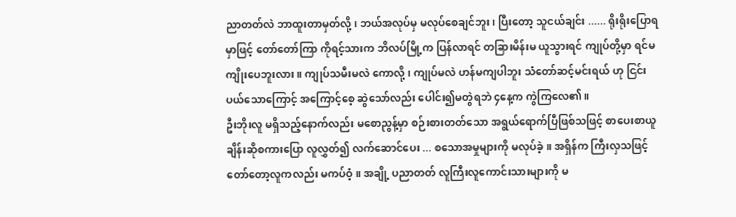ညာတတ်လဲ ဘာထူးတာမှတ်လို့၊ ဘယ်အလုပ်မှ မလုပ်စေချင်ဘူး၊ ပြီးတော့ သူငယ်ချင်း ...... ရိုးရိုးပြောရမှာဖြင့် တော်တော်ကြာ ကိုရင့်သားက ဘိလပ်မြို့က ပြန်လာရင် တခြားမိန်းမ ယူသွားရင် ကျုပ်တို့မှာ ရင်မကျိုးပေဘူးလား။ ကျုပ်သမီးမလဲ ကောလို့၊ ကျုပ်မလဲ ဟန်မကျပါဘူး သံတော်ဆင့်မင်းရယ် ဟု ငြင်းပယ်သောကြောင့် အကြောင့်စေ့ ဆွဲသော်လည်း ပေါင်း၍မတွဲရဘဲ ၄နေ့က ကွဲကြလေ၏။
ဦးဘိုးလူ မရှိသည့်နောက်လည်း မစောညွန့်မှာ စဉ်းစားတတ်သော အရွယ်ရောက်ပြီဖြစ်သဖြင့် စာပေးစာယူ ချိန်းဆိုစကားပြော လူလွှတ်၍ လက်ဆောင်ပေး ... စသောအမှုများကို မလုပ်ခဲ့။ အရှိန်က ကြီးလှသဖြင့် တော်တော့လူကလည်း မကပ်ဝံ့။ အချို့ ပညာတတ် လူကြီးလူကောင်းသားများကို မ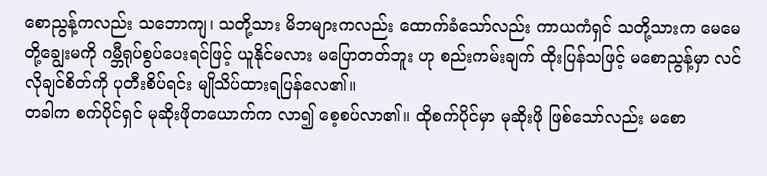စောညွန့်ကလည်း သဘောကျ၊ သတို့သား မိဘများကလည်း ထောက်ခံသော်လည်း ကာယကံရှင် သတို့သားက မေမေတို့ချွေးမကို ဂမ္ဘီရုပ်စွပ်ပေးရင်ဖြင့် ယူနိုင်မလား မပြောတတ်ဘူး ဟု စည်းကမ်းချက် ထိုးပြန်သဖြင့် မစောညွန့်မှာ လင်လိုချင်စိတ်ကို ပုတီးစိပ်ရင်း မျိုသိပ်ထားရပြန်လေ၏။
တခါက စက်ပိုင်ရှင် မုဆိုးဖိုတယောက်က လာ၍ စေ့စပ်လာ၏။ ထိုစက်ပိုင်မှာ မုဆိုးဖို ဖြစ်သော်လည်း မစော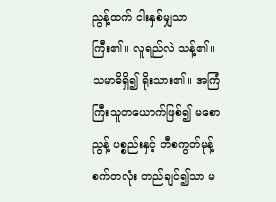ညွန့်ထက် ငါးနှစ်မျှသာကြီး၏။ လူရည်လဲ သန့်၏။ သမာဓိရှိ၍ ရိုးသား၏။ အကြံကြီးသူတယောက်ဖြစ်၍ မစောညွန့် ပစ္စည်းနှင့် ဘီစကွတ်မုန့်စက်တလုံး တည်ချင်၍သာ မ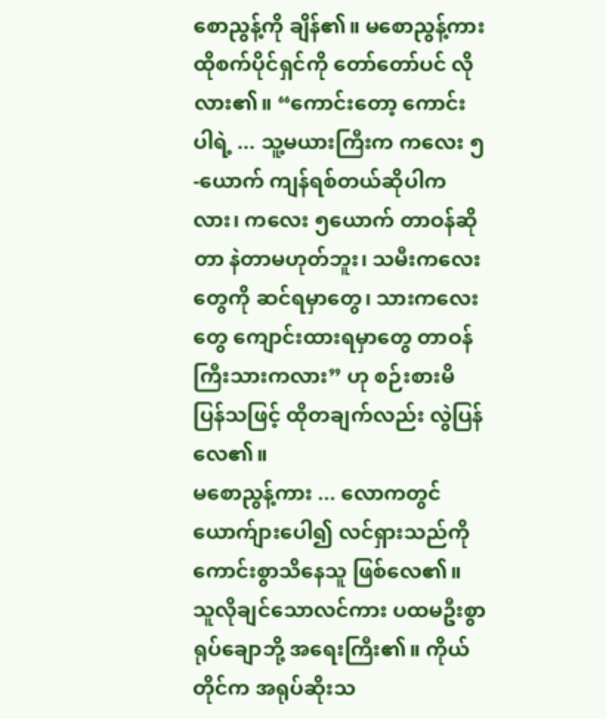စောညွန့်ကို ချိန်၏။ မစောညွန့်ကား ထိုစက်ပိုင်ရှင်ကို တော်တော်ပင် လိုလား၏။ “ကောင်းတော့ ကောင်းပါရဲ့ ... သူ့မယားကြီးက ကလေး ၅-ယောက် ကျန်ရစ်တယ်ဆိုပါကလား၊ ကလေး ၅ယောက် တာဝန်ဆိုတာ နဲတာမဟုတ်ဘူး၊ သမီးကလေးတွေကို ဆင်ရမှာတွေ၊ သားကလေးတွေ ကျောင်းထားရမှာတွေ တာဝန်ကြီးသားကလား” ဟု စဉ်းစားမိပြန်သဖြင့် ထိုတချက်လည်း လွဲပြန်လေ၏။
မစောညွန့်ကား ... လောကတွင် ယောက်ျားပေါ၍ လင်ရှားသည်ကို ကောင်းစွာသိနေသူ ဖြစ်လေ၏။ သူလိုချင်သောလင်ကား ပထမဦးစွာ ရုပ်ချောဘို့ အရေးကြီး၏။ ကိုယ်တိုင်က အရုပ်ဆိုးသ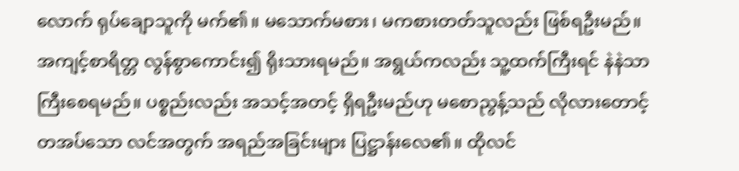လောက် ရုပ်ချောသူကို မက်၏။ မသောက်မစား၊ မကစားတတ်သူလည်း ဖြစ်ရဦးမည်။ အကျင့်စာရိတ္တ လွန်စွာကောင်း၍ ရိုးသားရမည်။ အရွယ်ကလည်း သူ့ထက်ကြီးရင် နဲနဲသာ ကြီးစေရမည်။ ပစ္စည်းလည်း အသင့်အတင့် ရှိရဦးမည်ဟု မစောညွန့်သည် လိုလားတောင့်တအပ်သော လင်အတွက် အရည်အခြင်းများ ပြဋ္ဌာန်းလေ၏။ ထိုလင်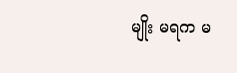မျိုး မရက မ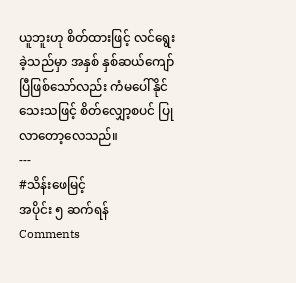ယူဘူးဟု စိတ်ထားဖြင့် လင်ရွေးခဲ့သည်မှာ အနှစ် နှစ်ဆယ်ကျော်ပြီဖြစ်သော်လည်း ကံမပေါ်နိုင်သေးသဖြင့် စိတ်လျှော့စပင် ပြုလာတော့လေသည်။
---
#သိန်းဖေမြင့်
အပိုင်း ၅ ဆက်ရန်
Comments